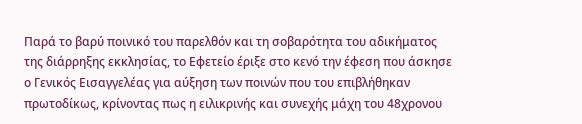Παρά το βαρύ ποινικό του παρελθόν και τη σοβαρότητα του αδικήματος της διάρρηξης εκκλησίας, το Εφετείο έριξε στο κενό την έφεση που άσκησε ο Γενικός Εισαγγελέας για αύξηση των ποινών που του επιβλήθηκαν πρωτοδίκως, κρίνοντας πως η ειλικρινής και συνεχής μάχη του 48χρονου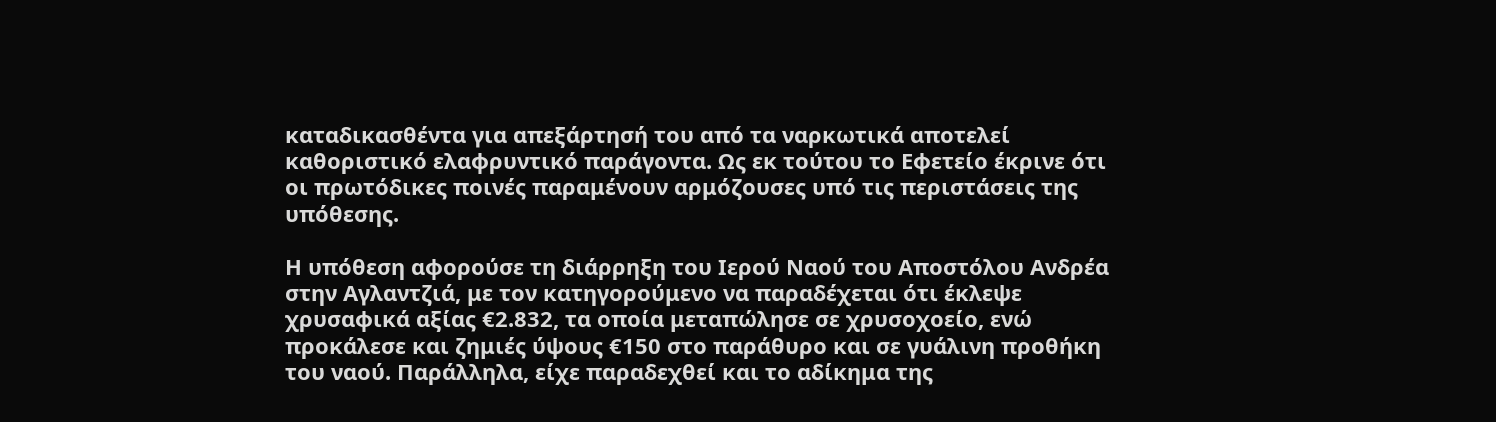καταδικασθέντα για απεξάρτησή του από τα ναρκωτικά αποτελεί καθοριστικό ελαφρυντικό παράγοντα. Ως εκ τούτου το Εφετείο έκρινε ότι οι πρωτόδικες ποινές παραμένουν αρμόζουσες υπό τις περιστάσεις της υπόθεσης.

Η υπόθεση αφορούσε τη διάρρηξη του Ιερού Ναού του Αποστόλου Ανδρέα στην Αγλαντζιά, με τον κατηγορούμενο να παραδέχεται ότι έκλεψε χρυσαφικά αξίας €2.832, τα οποία μεταπώλησε σε χρυσοχοείο, ενώ προκάλεσε και ζημιές ύψους €150 στο παράθυρο και σε γυάλινη προθήκη του ναού. Παράλληλα, είχε παραδεχθεί και το αδίκημα της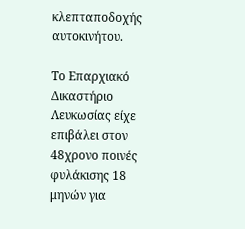κλεπταποδοχής αυτοκινήτου.

Το Επαρχιακό Δικαστήριο Λευκωσίας είχε επιβάλει στον 48χρονο ποινές φυλάκισης 18 μηνών για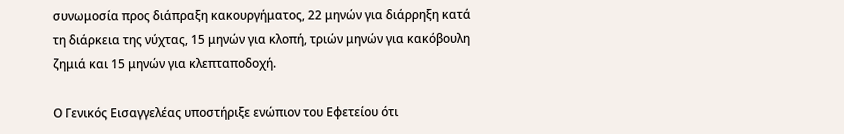συνωμοσία προς διάπραξη κακουργήματος, 22 μηνών για διάρρηξη κατά τη διάρκεια της νύχτας, 15 μηνών για κλοπή, τριών μηνών για κακόβουλη ζημιά και 15 μηνών για κλεπταποδοχή.

Ο Γενικός Εισαγγελέας υποστήριξε ενώπιον του Εφετείου ότι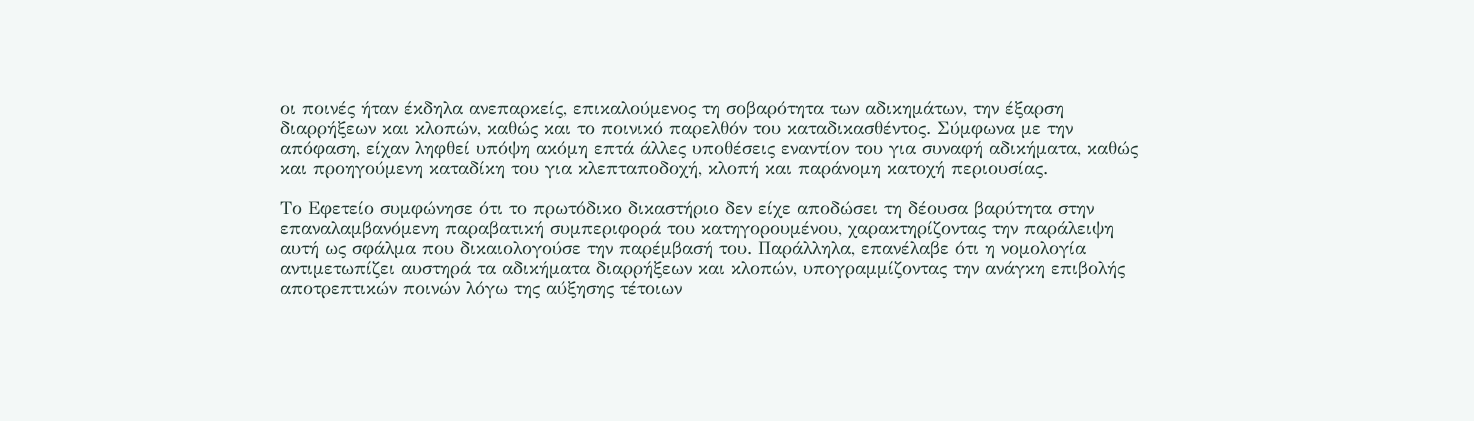οι ποινές ήταν έκδηλα ανεπαρκείς, επικαλούμενος τη σοβαρότητα των αδικημάτων, την έξαρση διαρρήξεων και κλοπών, καθώς και το ποινικό παρελθόν του καταδικασθέντος. Σύμφωνα με την απόφαση, είχαν ληφθεί υπόψη ακόμη επτά άλλες υποθέσεις εναντίον του για συναφή αδικήματα, καθώς και προηγούμενη καταδίκη του για κλεπταποδοχή, κλοπή και παράνομη κατοχή περιουσίας.

Το Εφετείο συμφώνησε ότι το πρωτόδικο δικαστήριο δεν είχε αποδώσει τη δέουσα βαρύτητα στην επαναλαμβανόμενη παραβατική συμπεριφορά του κατηγορουμένου, χαρακτηρίζοντας την παράλειψη αυτή ως σφάλμα που δικαιολογούσε την παρέμβασή του. Παράλληλα, επανέλαβε ότι η νομολογία αντιμετωπίζει αυστηρά τα αδικήματα διαρρήξεων και κλοπών, υπογραμμίζοντας την ανάγκη επιβολής αποτρεπτικών ποινών λόγω της αύξησης τέτοιων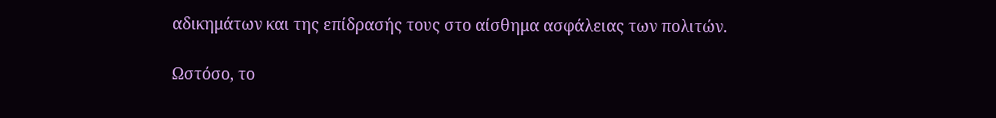αδικημάτων και της επίδρασής τους στο αίσθημα ασφάλειας των πολιτών.

Ωστόσο, το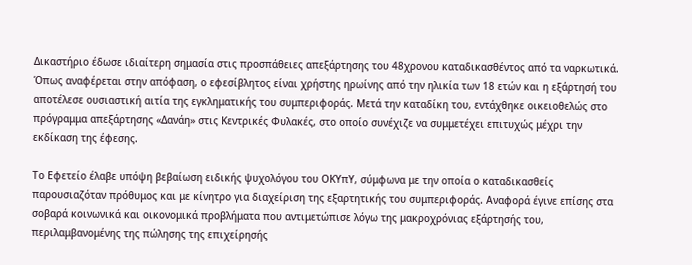Δικαστήριο έδωσε ιδιαίτερη σημασία στις προσπάθειες απεξάρτησης του 48χρονου καταδικασθέντος από τα ναρκωτικά. Όπως αναφέρεται στην απόφαση, ο εφεσίβλητος είναι χρήστης ηρωίνης από την ηλικία των 18 ετών και η εξάρτησή του αποτέλεσε ουσιαστική αιτία της εγκληματικής του συμπεριφοράς. Μετά την καταδίκη του, εντάχθηκε οικειοθελώς στο πρόγραμμα απεξάρτησης «Δανάη» στις Κεντρικές Φυλακές, στο οποίο συνέχιζε να συμμετέχει επιτυχώς μέχρι την εκδίκαση της έφεσης.

Το Εφετείο έλαβε υπόψη βεβαίωση ειδικής ψυχολόγου του ΟΚΥπΥ, σύμφωνα με την οποία ο καταδικασθείς παρουσιαζόταν πρόθυμος και με κίνητρο για διαχείριση της εξαρτητικής του συμπεριφοράς. Αναφορά έγινε επίσης στα σοβαρά κοινωνικά και οικονομικά προβλήματα που αντιμετώπισε λόγω της μακροχρόνιας εξάρτησής του, περιλαμβανομένης της πώλησης της επιχείρησής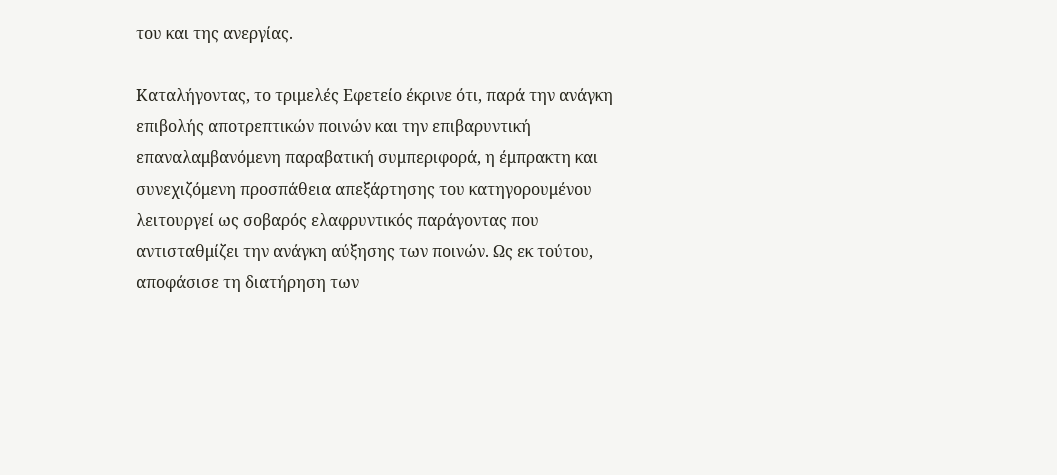του και της ανεργίας.

Καταλήγοντας, το τριμελές Εφετείο έκρινε ότι, παρά την ανάγκη επιβολής αποτρεπτικών ποινών και την επιβαρυντική επαναλαμβανόμενη παραβατική συμπεριφορά, η έμπρακτη και συνεχιζόμενη προσπάθεια απεξάρτησης του κατηγορουμένου λειτουργεί ως σοβαρός ελαφρυντικός παράγοντας που αντισταθμίζει την ανάγκη αύξησης των ποινών. Ως εκ τούτου, αποφάσισε τη διατήρηση των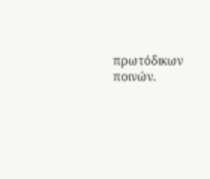πρωτόδικων ποινών.